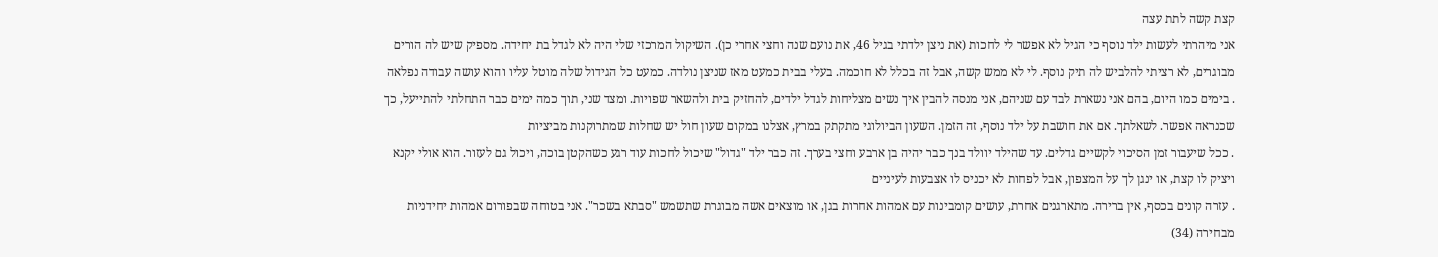קצת קשה לתת עצה
אני מיהרתי לעשות ילד נוסף כי הגיל לא אפשר לי לחכות (את ניצן ילדתי בגיל 46, את נועם שנה וחצי אחרי כן). השיקול המרכזי שלי היה לא לגדל בת יחידה. מספיק שיש לה הורים מבוגרים, לא רציתי להלביש לה תיק נוסף. לי לא ממש קשה, אבל זה בכלל לא חוכמה. בעלי בבית כמעט מאז שניצן נולדה. כמעט כל הגידול שלה מוטל עליו והוא עושה עבודה נפלאה
. בימים כמו היום, בהם אני נשארת לבד עם שניהם, אני מנסה להבין איך נשים מצליחות לגדל ילדים, להחזיק בית ולהשאר שפויות. ומצד שני, תוך כמה ימים כבר התחלתי להתייעל, כך שכנראה אפשר. לשאלתך. אם את חושבת על ילד נוסף, זה הזמן. השעון הביולוגי מתקתק במרץ, אצלנו במקום שעון חול יש שחלות שמתרוקנות מביציות
. ככל שיעבור זמן הסיכוי לקשיים גדלים. עד שהילד יוולד בנך כבר יהיה בן ארבע וחצי בערך. זה כבר ילד "גדול" שיכול לחכות עוד רגע כשהקטן בוכה, ויכול גם לעזור. הוא אולי יקנא ויציק לו קצת, או ינגן לך על המצפון, אבל לפחות לא יכניס לו אצבעות לעיניים
. עזרה קונים בכסף, אין ברירה. מתארגנים אחרת, עושים קומבינות עם אמהות אחרות בגן, או מוצאים אשה מבוגרת שתשמש "סבתא בשכר". אני בטוחה שבפורום אמהות יחידניות מבחירה (34)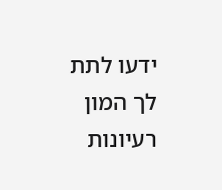ידעו לתת לך המון רעיונות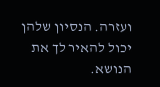ועזרה. הנסיון שלהן יכול להאיר לך את הנושא.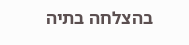בהצלחה בתיה